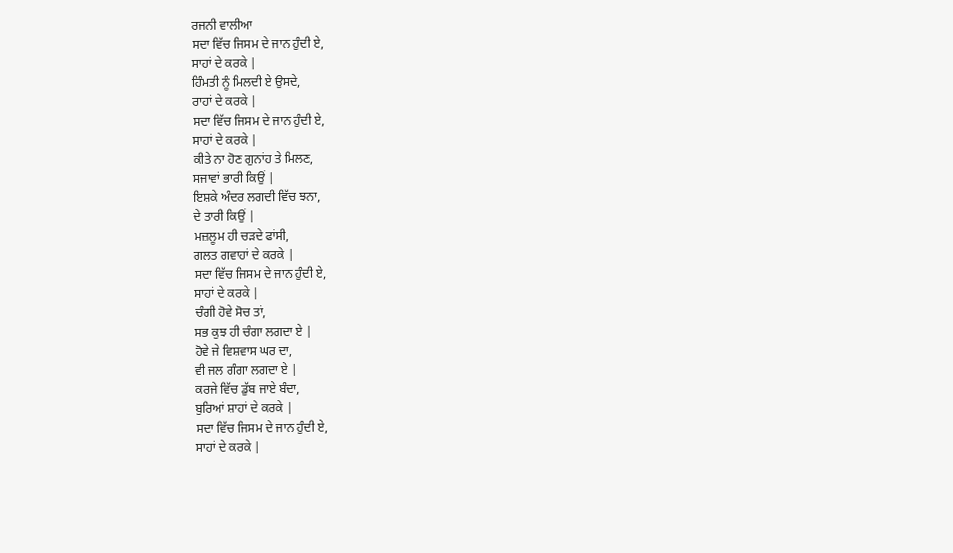ਰਜਨੀ ਵਾਲੀਆ
ਸਦਾ ਵਿੱਚ ਜਿਸਮ ਦੇ ਜਾਨ ਹੁੰਦੀ ਏ,
ਸਾਹਾਂ ਦੇ ਕਰਕੇ |
ਹਿੰਮਤੀ ਨੂੰ ਮਿਲਦੀ ਏ ਉਸਦੇ,
ਰਾਹਾਂ ਦੇ ਕਰਕੇ |
ਸਦਾ ਵਿੱਚ ਜਿਸਮ ਦੇ ਜਾਨ ਹੁੰਦੀ ਏ,
ਸਾਹਾਂ ਦੇ ਕਰਕੇ |
ਕੀਤੇ ਨਾ ਹੋਣ ਗੁਨਾਂਹ ਤੇ ਮਿਲਣ,
ਸਜਾਵਾਂ ਭਾਰੀ ਕਿਉਂ |
ਇਸ਼ਕੇ ਅੰਦਰ ਲਗਦੀ ਵਿੱਚ ਝਨਾ,
ਦੇ ਤਾਰੀ ਕਿਉਂ |
ਮਜ਼ਲੂਮ ਹੀ ਚੜਦੇ ਫਾਂਸੀ,
ਗਲਤ ਗਵਾਹਾਂ ਦੇ ਕਰਕੇ |
ਸਦਾ ਵਿੱਚ ਜਿਸਮ ਦੇ ਜਾਨ ਹੁੰਦੀ ਏ,
ਸਾਹਾਂ ਦੇ ਕਰਕੇ |
ਚੰਗੀ ਹੋਵੇ ਸੋਚ ਤਾਂ,
ਸਭ ਕੁਝ ਹੀ ਚੰਗਾ ਲਗਦਾ ਏ |
ਹੋਵੇ ਜੇ ਵਿਸ਼ਵਾਸ ਘਰ ਦਾ,
ਵੀ ਜਲ ਗੰਗਾ ਲਗਦਾ ਏ |
ਕਰਜੇ ਵਿੱਚ ਡੁੱਬ ਜਾਏ ਬੰਦਾ,
ਬੁਰਿਆਂ ਸ਼ਾਹਾਂ ਦੇ ਕਰਕੇ |
ਸਦਾ ਵਿੱਚ ਜਿਸਮ ਦੇ ਜਾਨ ਹੁੰਦੀ ਏ,
ਸਾਹਾਂ ਦੇ ਕਰਕੇ |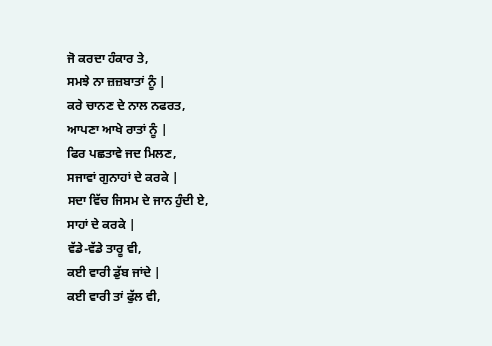ਜੋ ਕਰਦਾ ਹੰਕਾਰ ਤੇ,
ਸਮਝੇ ਨਾ ਜ਼ਜ਼ਬਾਤਾਂ ਨੂੰ |
ਕਰੇ ਚਾਨਣ ਦੇ ਨਾਲ ਨਫਰਤ,
ਆਪਣਾ ਆਖੇ ਰਾਤਾਂ ਨੂੰ |
ਫਿਰ ਪਛਤਾਵੇ ਜਦ ਮਿਲਣ,
ਸਜਾਵਾਂ ਗੁਨਾਹਾਂ ਦੇ ਕਰਕੇ |
ਸਦਾ ਵਿੱਚ ਜਿਸਮ ਦੇ ਜਾਨ ਹੁੰਦੀ ਏ,
ਸਾਹਾਂ ਦੇ ਕਰਕੇ |
ਵੱਡੇ-ਵੱਡੇ ਤਾਰੂ ਵੀ,
ਕਈ ਵਾਰੀ ਡੁੱਬ ਜਾਂਦੇ |
ਕਈ ਵਾਰੀ ਤਾਂ ਫੁੱਲ ਵੀ,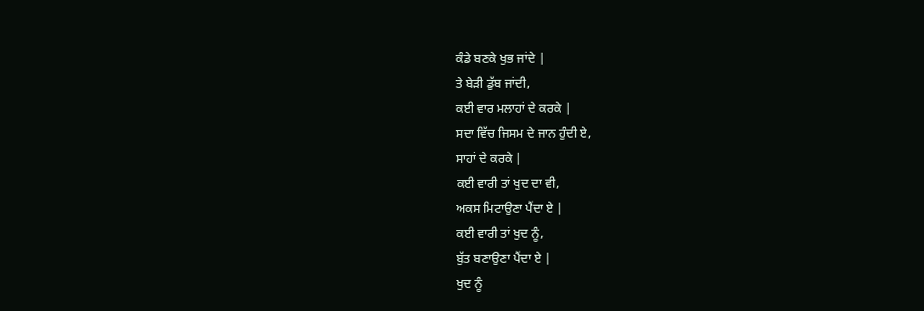ਕੰਡੇ ਬਣਕੇ ਖੁਭ ਜਾਂਦੇ |
ਤੇ ਬੇੜੀ ਡੁੱਬ ਜਾਂਦੀ,
ਕਈ ਵਾਰ ਮਲਾਹਾਂ ਦੇ ਕਰਕੇ |
ਸਦਾ ਵਿੱਚ ਜਿਸਮ ਦੇ ਜਾਨ ਹੁੰਦੀ ਏ,
ਸਾਹਾਂ ਦੇ ਕਰਕੇ |
ਕਈ ਵਾਰੀ ਤਾਂ ਖੁਦ ਦਾ ਵੀ,
ਅਕਸ ਮਿਟਾਉਣਾ ਪੈਂਦਾ ਏ |
ਕਈ ਵਾਰੀ ਤਾਂ ਖੁਦ ਨੂੰ,
ਬੁੱਤ ਬਣਾਉਣਾ ਪੈਂਦਾ ਏ |
ਖੁਦ ਨੂੰ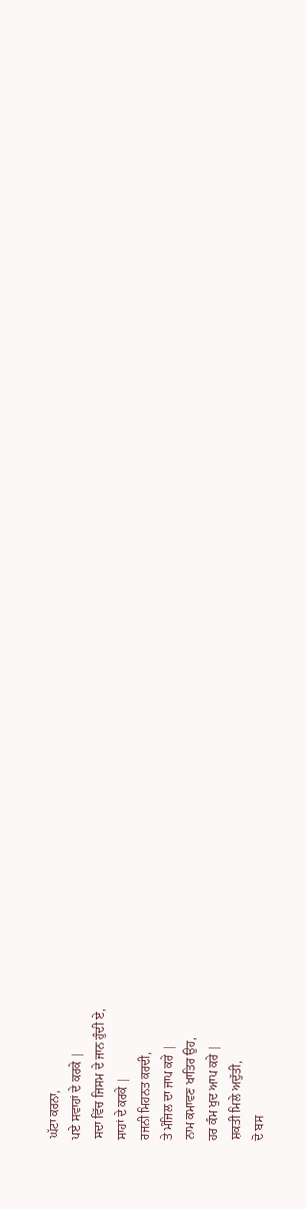ਘੱਟਾ ਕਰਨਾ,
ਪਏ ਸਵਾਹਾਂ ਦੇ ਕਰਕੇ |
ਸਦਾ ਵਿੱਚ ਜਿਸਮ ਦੇ ਜਾਨ ਹੁੰਦੀ ਏ,
ਸਾਹਾਂ ਦੇ ਕਰਕੇ |
ਰਜਨੀ ਮਿਹਨਤ ਕਰਦੀ,
ਤੇ ਮੰਜਿਲ ਦਾ ਜਾਪ ਕਰੇ |
ਨਾਮ ਕਮਾਵਣ ਖਾਤਿਰ ਉਹ,
ਹਰ ਕੰਮ ਖੁਦ ਆਪ ਕਰੇ |
ਸ਼ਕਤੀ ਮਿਲੇ ਅਦੁੱਤੀ,
ਦੋ ਬਸ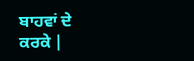ਬਾਹਵਾਂ ਦੇ ਕਰਕੇ |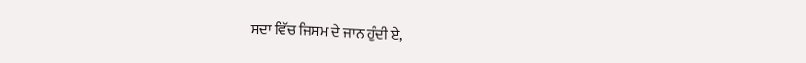ਸਦਾ ਵਿੱਚ ਜਿਸਮ ਦੇ ਜਾਨ ਹੁੰਦੀ ਏ,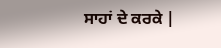ਸਾਹਾਂ ਦੇ ਕਰਕੇ |